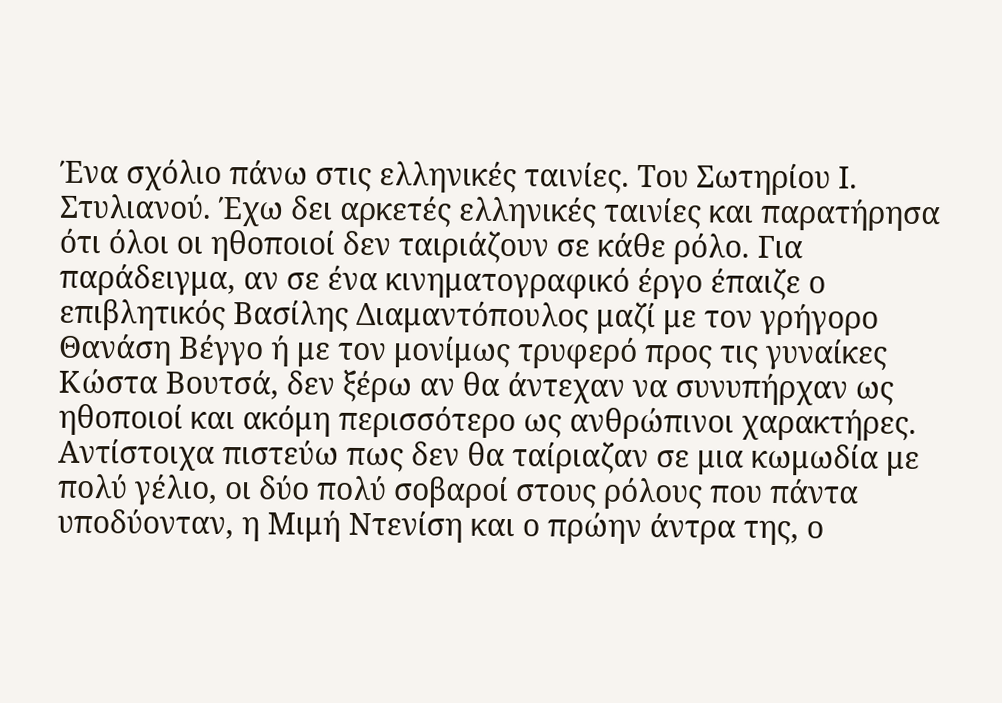Ένα σχόλιο πάνω στις ελληνικές ταινίες. Του Σωτηρίου Ι. Στυλιανού. Έχω δει αρκετές ελληνικές ταινίες και παρατήρησα ότι όλοι οι ηθοποιοί δεν ταιριάζουν σε κάθε ρόλο. Για παράδειγμα, αν σε ένα κινηματογραφικό έργο έπαιζε ο επιβλητικός Βασίλης Διαμαντόπουλος μαζί με τον γρήγορο Θανάση Βέγγο ή με τον μονίμως τρυφερό προς τις γυναίκες Κώστα Βουτσά, δεν ξέρω αν θα άντεχαν να συνυπήρχαν ως ηθοποιοί και ακόμη περισσότερο ως ανθρώπινοι χαρακτήρες. Αντίστοιχα πιστεύω πως δεν θα ταίριαζαν σε μια κωμωδία με πολύ γέλιο, οι δύο πολύ σοβαροί στους ρόλους που πάντα υποδύονταν, η Μιμή Ντενίση και ο πρώην άντρα της, ο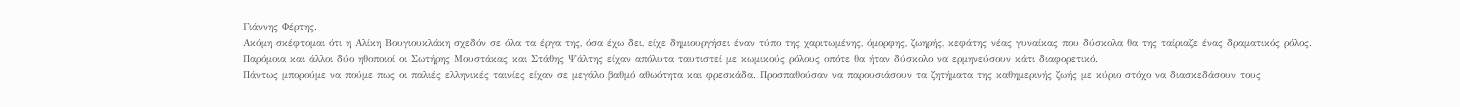Γιάννης Φέρτης.
Ακόμη σκέφτομαι ότι η Αλίκη Βουγιουκλάκη σχεδόν σε όλα τα έργα της, όσα έχω δει, είχε δημιουργήσει έναν τύπο της χαριτωμένης, όμορφης, ζωηρής, κεφάτης νέας γυναίκας που δύσκολα θα της ταίριαζε ένας δραματικός ρόλος.
Παρόμοια και άλλοι δύο ηθοποιοί οι Σωτήρης Μουστάκας και Στάθης Ψάλτης είχαν απόλυτα ταυτιστεί με κωμικούς ρόλους οπότε θα ήταν δύσκολο να ερμηνεύσουν κάτι διαφορετικό.
Πάντως μπορούμε να πούμε πως οι παλιές ελληνικές ταινίες είχαν σε μεγάλο βαθμό αθωότητα και φρεσκάδα. Προσπαθούσαν να παρουσιάσουν τα ζητήματα της καθημερινής ζωής με κύριο στόχο να διασκεδάσουν τους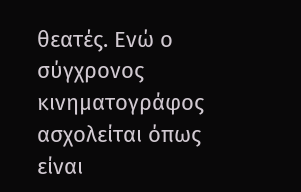θεατές. Ενώ ο σύγχρονος κινηματογράφος ασχολείται όπως είναι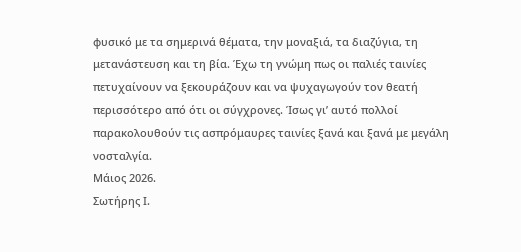φυσικό με τα σημερινά θέματα, την μοναξιά, τα διαζύγια, τη μετανάστευση και τη βία. Έχω τη γνώμη πως οι παλιές ταινίες πετυχαίνουν να ξεκουράζουν και να ψυχαγωγούν τον θεατή περισσότερο από ότι οι σύγχρονες. Ίσως γι’ αυτό πολλοί παρακολουθούν τις ασπρόμαυρες ταινίες ξανά και ξανά με μεγάλη νοσταλγία.
Μάιος 2026.
Σωτήρης Ι.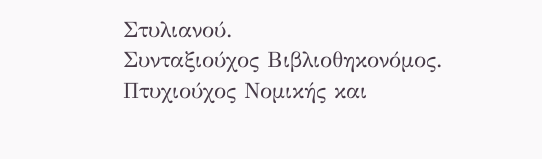Στυλιανού.
Συνταξιούχος Βιβλιοθηκονόμος.
Πτυχιούχος Νομικής και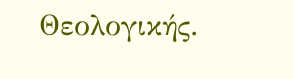Θεολογικής.